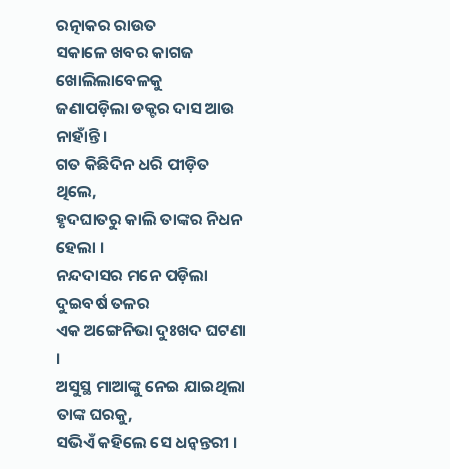ରତ୍ନାକର ରାଉତ
ସକାଳେ ଖବର କାଗଜ ଖୋଲିଲାବେଳକୁ
ଜଣାପଡ଼ିଲା ଡକ୍ଟର ଦାସ ଆଉ ନାହାଁନ୍ତି ।
ଗତ କିଛିଦିନ ଧରି ପୀଡ଼ିତ ଥିଲେ,
ହୃଦଘାତରୁ କାଲି ତାଙ୍କର ନିଧନ ହେଲା ।
ନନ୍ଦଦାସର ମନେ ପଡ଼ିଲା ଦୁଇବର୍ଷ ତଳର
ଏକ ଅଙ୍ଗେନିଭା ଦୁଃଖଦ ଘଟଣା ।
ଅସୁସ୍ଥ ମାଆଙ୍କୁ ନେଇ ଯାଇଥିଲା ତାଙ୍କ ଘରକୁ,
ସଭିଏଁ କହିଲେ ସେ ଧନ୍ୱନ୍ତରୀ ।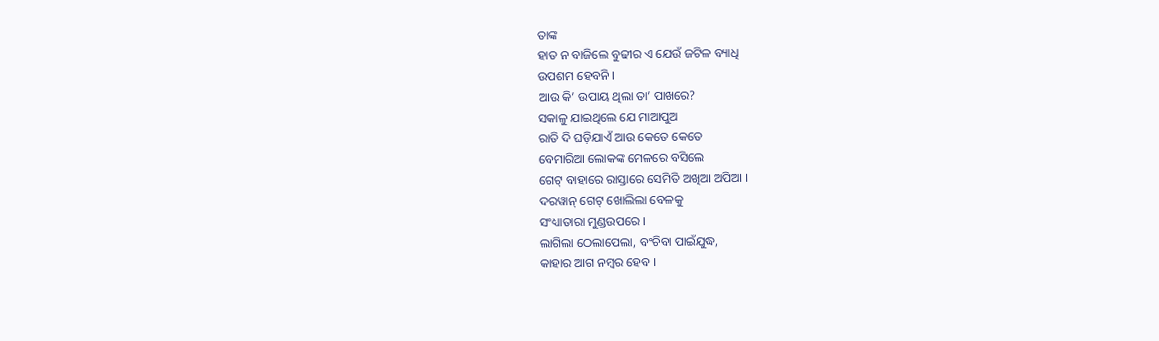ତାଙ୍କ
ହାତ ନ ବାଜିଲେ ବୁଢୀର ଏ ଯେଉଁ ଜଟିଳ ବ୍ୟାଧି
ଉପଶମ ହେବନି ।
ଆଉ କି’ ଉପାୟ ଥିଲା ତା’ ପାଖରେ?
ସକାଳୁ ଯାଇଥିଲେ ଯେ ମାଆପୁଅ
ରାତି ଦି ଘଡ଼ିଯାଏଁ ଆଉ କେତେ କେତେ
ବେମାରିଆ ଲୋକଙ୍କ ମେଳରେ ବସିଲେ
ଗେଟ୍ ବାହାରେ ରାସ୍ତାରେ ସେମିତି ଅଖିଆ ଅପିଆ ।
ଦରୱାନ୍ ଗେଟ୍ ଖୋଲିଲା ବେଳକୁ
ସଂଧ୍ୟାତାରା ମୁଣ୍ଡଉପରେ ।
ଲାଗିଲା ଠେଲାପେଲା, ବଂଚିବା ପାଇଁଯୁଦ୍ଧ,
କାହାର ଆଗ ନମ୍ବର ହେବ ।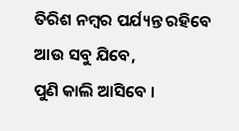ତିରିଶ ନମ୍ବର ପର୍ଯ୍ୟନ୍ତ ରହିବେ ଆଉ ସବୁ ଯିବେ,
ପୁଣି କାଲି ଆସିବେ ।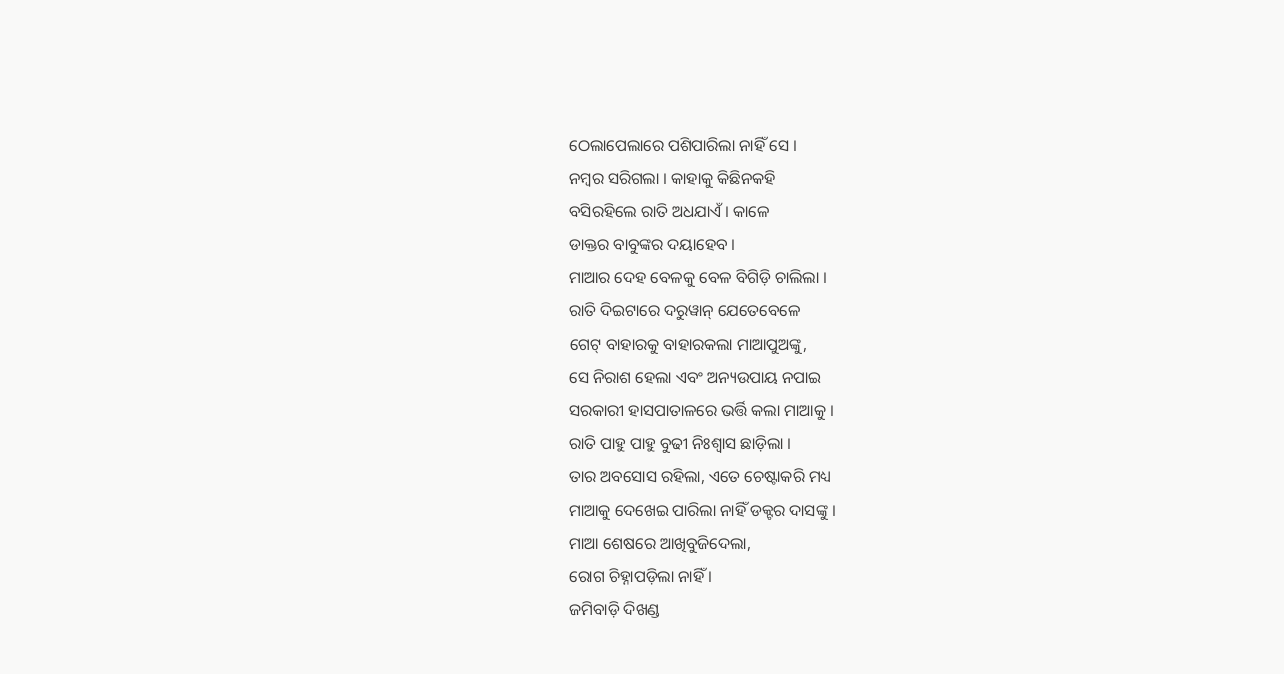ଠେଲାପେଲାରେ ପଶିପାରିଲା ନାହିଁ ସେ ।
ନମ୍ବର ସରିଗଲା । କାହାକୁ କିଛିନକହି
ବସିରହିଲେ ରାତି ଅଧଯାଏଁ । କାଳେ
ଡାକ୍ତର ବାବୁଙ୍କର ଦୟାହେବ ।
ମାଆର ଦେହ ବେଳକୁ ବେଳ ବିଗିଡ଼ି ଚାଲିଲା ।
ରାତି ଦିଇଟାରେ ଦରୁୱାନ୍ ଯେତେବେଳେ
ଗେଟ୍ ବାହାରକୁ ବାହାରକଲା ମାଆପୁଅଙ୍କୁ,
ସେ ନିରାଶ ହେଲା ଏବଂ ଅନ୍ୟଉପାୟ ନପାଇ
ସରକାରୀ ହାସପାତାଳରେ ଭର୍ତ୍ତି କଲା ମାଆକୁ ।
ରାତି ପାହୁ ପାହୁ ବୁଢୀ ନିଃଶ୍ୱାସ ଛାଡ଼ିଲା ।
ତାର ଅବସୋସ ରହିଲା, ଏତେ ଚେଷ୍ଟାକରି ମଧ୍ୟ
ମାଆକୁ ଦେଖେଇ ପାରିଲା ନାହିଁ ଡକ୍ଟର ଦାସଙ୍କୁ ।
ମାଆ ଶେଷରେ ଆଖିବୁଜିଦେଲା,
ରୋଗ ଚିହ୍ନାପଡ଼ିଲା ନାହିଁ ।
ଜମିବାଡ଼ି ଦିଖଣ୍ଡ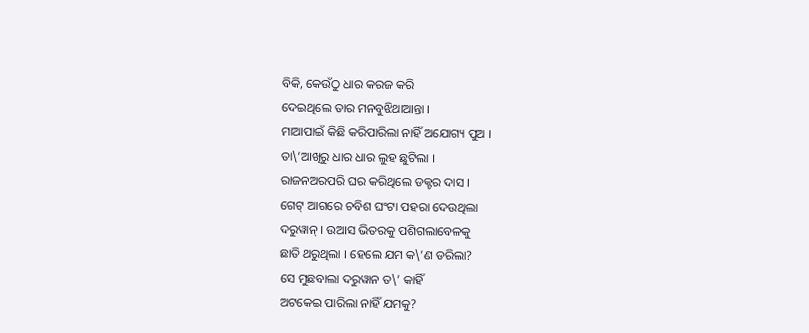ବିକି, କେଉଁଠୁ ଧାର କରଜ କରି
ଦେଇଥିଲେ ତାର ମନବୁଝିଥାଆନ୍ତା ।
ମାଆପାଇଁ କିଛି କରିପାରିଲା ନାହିଁ ଅଯୋଗ୍ୟ ପୁଅ ।
ତା\’ଆଖିରୁ ଧାର ଧାର ଲୁହ ଛୁଟିଲା ।
ରାଜନଅରପରି ଘର କରିଥିଲେ ଡକ୍ଟର ଦାସ ।
ଗେଟ୍ ଆଗରେ ଚବିଶ ଘଂଟା ପହରା ଦେଉଥିଲା
ଦରୁୱାନ୍ । ଉଆସ ଭିତରକୁ ପଶିଗଲାବେଳକୁ
ଛାତି ଥରୁଥିଲା । ହେଲେ ଯମ କ\’ଣ ଡରିଲା?
ସେ ମୁଛବାଲା ଦରୁୱାନ ତ\’ କାହିଁ
ଅଟକେଇ ପାରିଲା ନାହିଁ ଯମକୁ?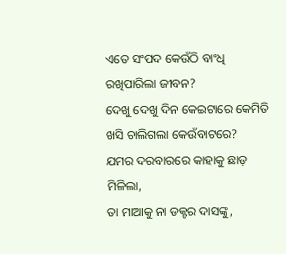ଏତେ ସଂପଦ କେଉଁଠି ବାଂଧି ରଖିପାରିଲା ଜୀବନ?
ଦେଖୁ ଦେଖୁ ଦିନ କେଇଟାରେ କେମିତି
ଖସି ଚାଲିଗଲା କେଉଁବାଟରେ?
ଯମର ଦରବାରରେ କାହାକୁ ଛାଡ଼ ମିଳିଲା,
ତା ମାଆକୁ ନା ଡକ୍ଟର ଦାସଙ୍କୁ,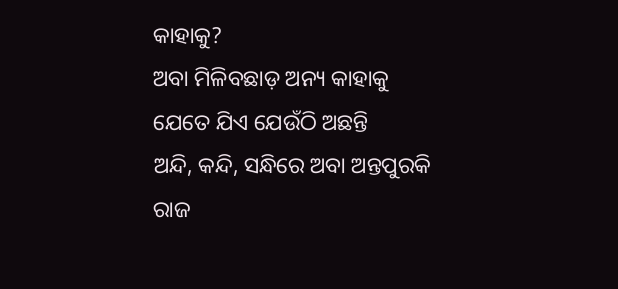କାହାକୁ?
ଅବା ମିଳିବଛାଡ଼ ଅନ୍ୟ କାହାକୁ
ଯେତେ ଯିଏ ଯେଉଁଠି ଅଛନ୍ତି
ଅନ୍ଦି, କନ୍ଦି, ସନ୍ଧିରେ ଅବା ଅନ୍ତପୁରକି
ରାଜ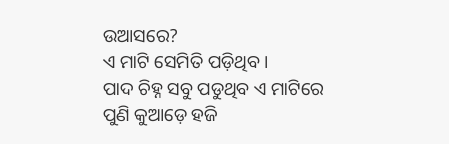ଉଆସରେ?
ଏ ମାଟି ସେମିତି ପଡ଼ିଥିବ ।
ପାଦ ଚିହ୍ନ ସବୁ ପଡୁଥିବ ଏ ମାଟିରେ
ପୁଣି କୁଆଡ଼େ ହଜି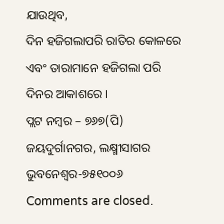ଯାଉଥିବ,
ଦିନ ହଜିଗଲାପରି ରାତିର କୋଳରେ
ଏବଂ ତାରାମାନେ ହଜିଗଲା ପରି
ଦିନର ଆକାଶରେ ।
ପ୍ଲଟ ନମ୍ବର – ୭୬୭(ପି)
ଜୟଦୁର୍ଗାନଗର, ଲକ୍ଷ୍ମୀସାଗର
ଭୁବନେଶ୍ୱର-୭୫୧୦୦୬
Comments are closed.